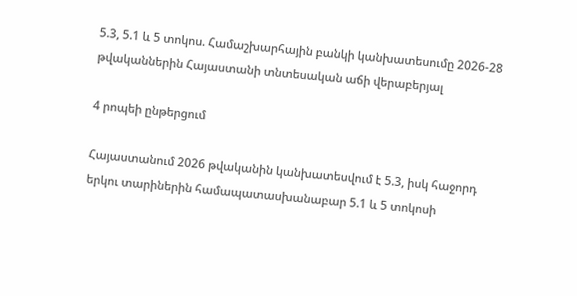5.3, 5.1 և 5 տոկոս. Համաշխարհային բանկի կանխատեսումը 2026-28 թվականներին Հայաստանի տնտեսական աճի վերաբերյալ

4 րոպեի ընթերցում

Հայաստանում 2026 թվականին կանխատեսվում է 5.3, իսկ հաջորդ երկու տարիներին համապատասխանաբար 5.1 և 5 տոկոսի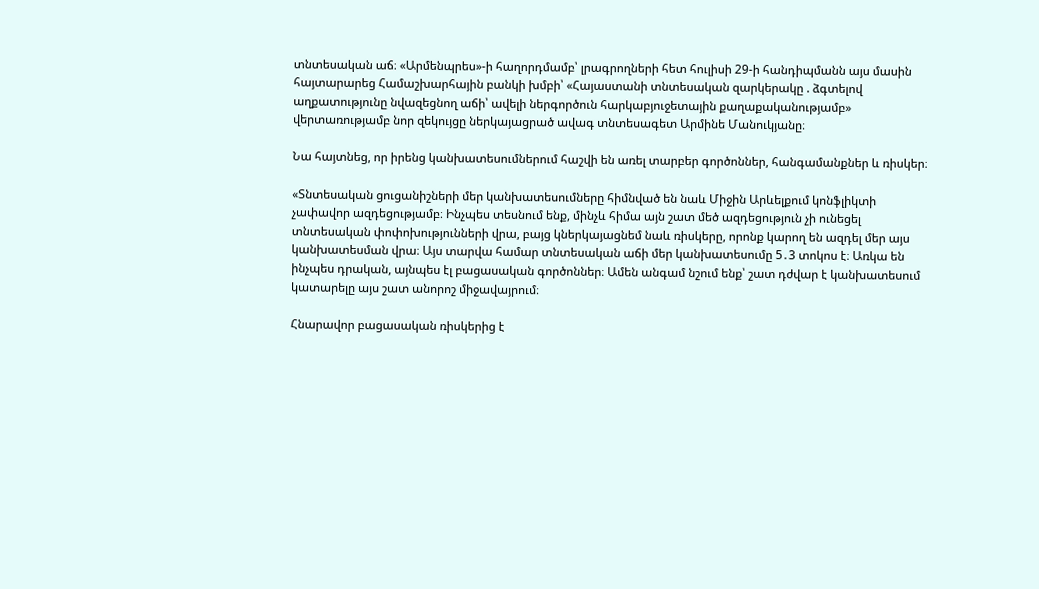տնտեսական աճ։ «Արմենպրես»-ի հաղորդմամբ՝ լրագրողների հետ հուլիսի 29-ի հանդիպմանն այս մասին հայտարարեց Համաշխարհային բանկի խմբի՝ «Հայաստանի տնտեսական զարկերակը . ձգտելով աղքատությունը նվազեցնող աճի՝ ավելի ներգործուն հարկաբյուջետային քաղաքականությամբ» վերտառությամբ նոր զեկույցը ներկայացրած ավագ տնտեսագետ Արմինե Մանուկյանը։

Նա հայտնեց, որ իրենց կանխատեսումներում հաշվի են առել տարբեր գործոններ, հանգամանքներ և ռիսկեր։

«Տնտեսական ցուցանիշների մեր կանխատեսումները հիմնված են նաև Միջին Արևելքում կոնֆլիկտի չափավոր ազդեցությամբ։ Ինչպես տեսնում ենք, մինչև հիմա այն շատ մեծ ազդեցություն չի ունեցել տնտեսական փոփոխությունների վրա, բայց կներկայացնեմ նաև ռիսկերը, որոնք կարող են ազդել մեր այս կանխատեսման վրա։ Այս տարվա համար տնտեսական աճի մեր կանխատեսումը 5․3 տոկոս է։ Առկա են ինչպես դրական, այնպես էլ բացասական գործոններ։ Ամեն անգամ նշում ենք՝ շատ դժվար է կանխատեսում կատարելը այս շատ անորոշ միջավայրում։

Հնարավոր բացասական ռիսկերից է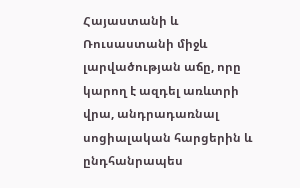Հայաստանի և Ռուսաստանի միջև լարվածության աճը, որը կարող է ազդել առևտրի վրա, անդրադառնալ սոցիալական հարցերին և ընդհանրապես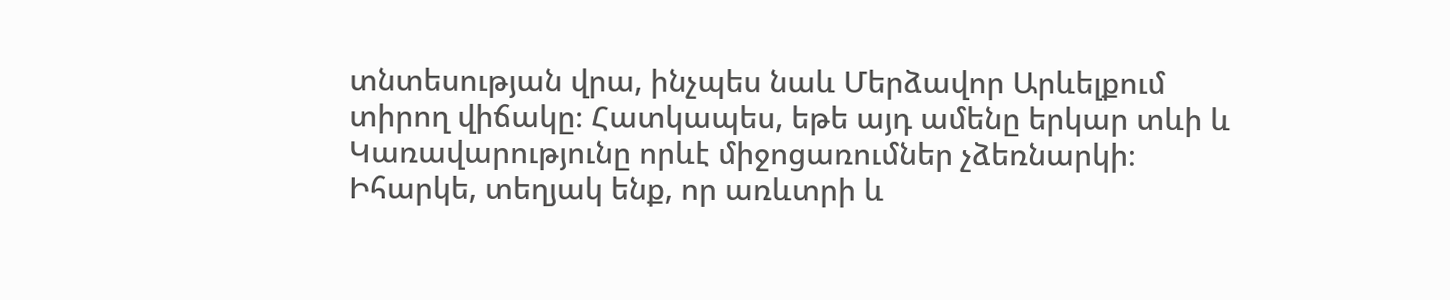տնտեսության վրա, ինչպես նաև Մերձավոր Արևելքում տիրող վիճակը։ Հատկապես, եթե այդ ամենը երկար տևի և Կառավարությունը որևէ միջոցառումներ չձեռնարկի։ Իհարկե, տեղյակ ենք, որ առևտրի և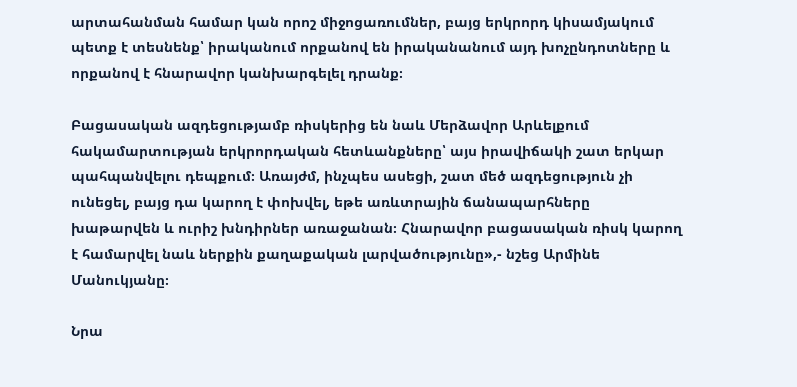արտահանման համար կան որոշ միջոցառումներ, բայց երկրորդ կիսամյակում պետք է տեսնենք՝ իրականում որքանով են իրականանում այդ խոչընդոտները և որքանով է հնարավոր կանխարգելել դրանք։

Բացասական ազդեցությամբ ռիսկերից են նաև Մերձավոր Արևելքում հակամարտության երկրորդական հետևանքները՝ այս իրավիճակի շատ երկար պահպանվելու դեպքում։ Առայժմ, ինչպես ասեցի, շատ մեծ ազդեցություն չի ունեցել, բայց դա կարող է փոխվել, եթե առևտրային ճանապարհները խաթարվեն և ուրիշ խնդիրներ առաջանան։ Հնարավոր բացասական ռիսկ կարող է համարվել նաև ներքին քաղաքական լարվածությունը»,- նշեց Արմինե Մանուկյանը։

Նրա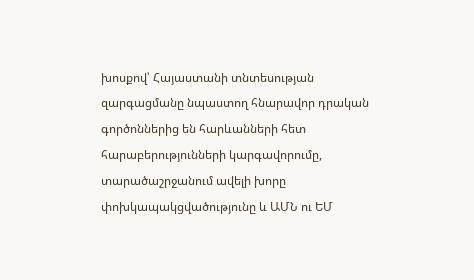խոսքով՝ Հայաստանի տնտեսության զարգացմանը նպաստող հնարավոր դրական գործոններից են հարևանների հետ հարաբերությունների կարգավորումը, տարածաշրջանում ավելի խորը փոխկապակցվածությունը և ԱՄՆ ու ԵՄ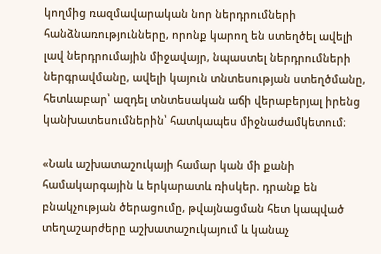կողմից ռազմավարական նոր ներդրումների հանձնառությունները, որոնք կարող են ստեղծել ավելի լավ ներդրումային միջավայր, նպաստել ներդրումների ներգրավմանը, ավելի կայուն տնտեսության ստեղծմանը, հետևաբար՝ ազդել տնտեսական աճի վերաբերյալ իրենց կանխատեսումներին՝ հատկապես միջնաժամկետում։

«Նաև աշխատաշուկայի համար կան մի քանի համակարգային և երկարատև ռիսկեր. դրանք են բնակչության ծերացումը, թվայնացման հետ կապված տեղաշարժերը աշխատաշուկայում և կանաչ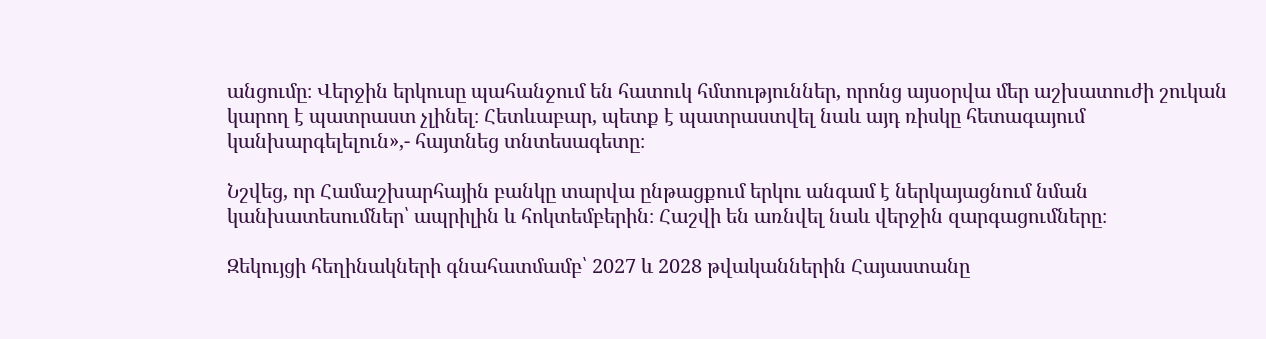անցումը։ Վերջին երկուսը պահանջում են հատուկ հմտություններ, որոնց այսօրվա մեր աշխատուժի շուկան կարող է պատրաստ չլինել։ Հետևաբար, պետք է պատրաստվել նաև այդ ռիսկը հետագայում կանխարգելելուն»,- հայտնեց տնտեսագետը։

Նշվեց, որ Համաշխարհային բանկը տարվա ընթացքում երկու անգամ է ներկայացնում նման կանխատեսումներ՝ ապրիլին և հոկտեմբերին։ Հաշվի են առնվել նաև վերջին զարգացումները։

Զեկույցի հեղինակների գնահատմամբ՝ 2027 և 2028 թվականներին Հայաստանը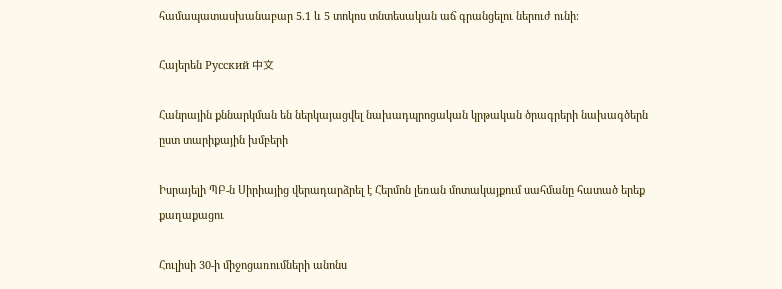համապատասխանաբար 5.1 և 5 տոկոս տնտեսական աճ գրանցելու ներուժ ունի։

Հայերեն Русский 中文

Հանրային քննարկման են ներկայացվել նախադպրոցական կրթական ծրագրերի նախագծերն ըստ տարիքային խմբերի

Իսրայելի ՊԲ-ն Սիրիայից վերադարձրել է Հերմոն լեռան մոտակայքում սահմանը հատած երեք քաղաքացու

Հուլիսի 30-ի միջոցառումների անոնս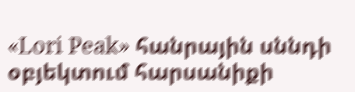«Lori Peak» հանրային սննդի օբյեկտում հարսանիքի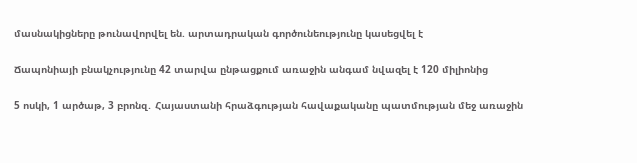մասնակիցները թունավորվել են. արտադրական գործունեությունը կասեցվել է

Ճապոնիայի բնակչությունը 42 տարվա ընթացքում առաջին անգամ նվազել է 120 միլիոնից

5 ոսկի, 1 արծաթ, 3 բրոնզ․ Հայաստանի հրաձգության հավաքականը պատմության մեջ առաջին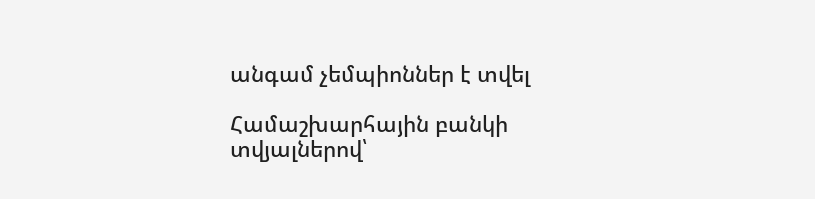անգամ չեմպիոններ է տվել

Համաշխարհային բանկի տվյալներով՝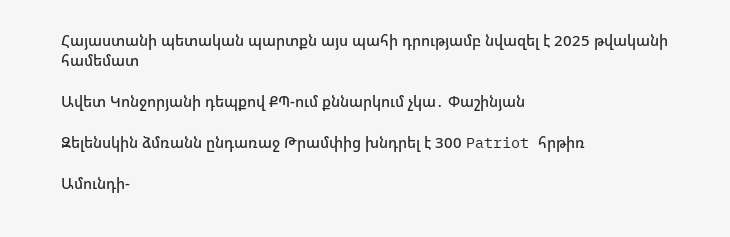Հայաստանի պետական պարտքն այս պահի դրությամբ նվազել է 2025 թվականի համեմատ

Ավետ Կոնջորյանի դեպքով ՔՊ-ում քննարկում չկա․ Փաշինյան

Զելենսկին ձմռանն ընդառաջ Թրամփից խնդրել է 300 Patriot հրթիռ

Ամունդի-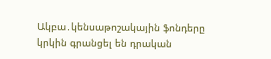Ակբա․կենսաթոշակային ֆոնդերը կրկին գրանցել են դրական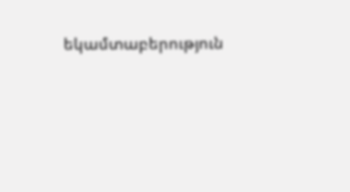եկամտաբերություն